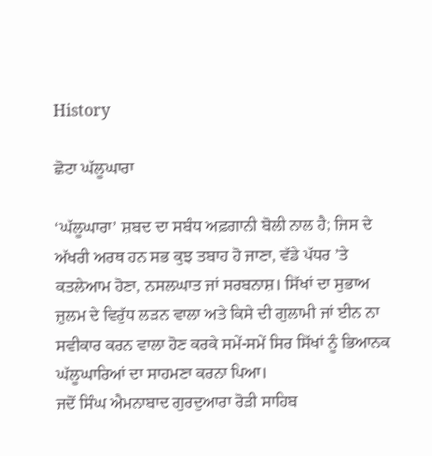History

ਛੋਟਾ ਘੱਲੂਘਾਰਾ

‘ਘੱਲੂਘਾਰਾ’ ਸ਼ਬਦ ਦਾ ਸਬੰਧ ਅਫ਼ਗਾਨੀ ਬੋਲੀ ਨਾਲ ਹੈ; ਜਿਸ ਦੇ ਅੱਖਰੀ ਅਰਥ ਹਨ ਸਭ ਕੁਝ ਤਬਾਹ ਹੋ ਜਾਣਾ, ਵੱਡੇ ਪੱਧਰ ’ਤੇ ਕਤਲੇਆਮ ਹੋਣਾ, ਨਸਲਘਾਤ ਜਾਂ ਸਰਬਨਾਸ਼। ਸਿੱਖਾਂ ਦਾ ਸੁਭਾਅ ਜ਼ੁਲਮ ਦੇ ਵਿਰੁੱਧ ਲੜਨ ਵਾਲਾ ਅਤੇ ਕਿਸੇ ਦੀ ਗੁਲਾਮੀ ਜਾਂ ਈਨ ਨਾ ਸਵੀਕਾਰ ਕਰਨ ਵਾਲਾ ਹੋਣ ਕਰਕੇ ਸਮੇਂ-ਸਮੇਂ ਸਿਰ ਸਿੱਖਾਂ ਨੂੰ ਭਿਆਨਕ ਘੱਲੂਘਾਰਿਆਂ ਦਾ ਸਾਹਮਣਾ ਕਰਨਾ ਪਿਆ।
ਜਦੋਂ ਸਿੰਘ ਐਮਨਾਬਾਦ ਗੁਰਦੁਆਰਾ ਰੋੜੀ ਸਾਹਿਬ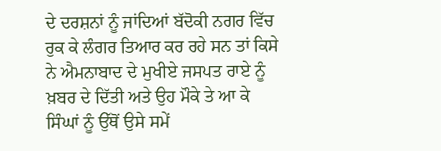ਦੇ ਦਰਸ਼ਨਾਂ ਨੂੰ ਜਾਂਦਿਆਂ ਬੱਦੋਕੀ ਨਗਰ ਵਿੱਚ ਰੁਕ ਕੇ ਲੰਗਰ ਤਿਆਰ ਕਰ ਰਹੇ ਸਨ ਤਾਂ ਕਿਸੇ ਨੇ ਐਮਨਾਬਾਦ ਦੇ ਮੁਖੀਏ ਜਸਪਤ ਰਾਏ ਨੂੰ ਖ਼ਬਰ ਦੇ ਦਿੱਤੀ ਅਤੇ ਉਹ ਮੌਕੇ ਤੇ ਆ ਕੇ ਸਿੰਘਾਂ ਨੂੰ ਉੱਥੋਂ ਉਸੇ ਸਮੇਂ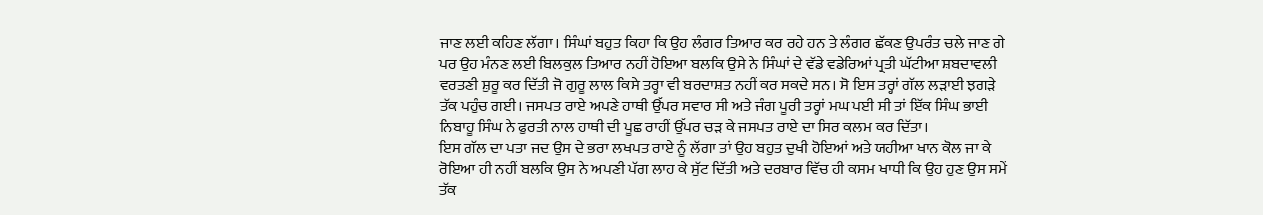ਜਾਣ ਲਈ ਕਹਿਣ ਲੱਗਾ। ਸਿੰਘਾਂ ਬਹੁਤ ਕਿਹਾ ਕਿ ਉਹ ਲੰਗਰ ਤਿਆਰ ਕਰ ਰਹੇ ਹਨ ਤੇ ਲੰਗਰ ਛੱਕਣ ਉਪਰੰਤ ਚਲੇ ਜਾਣ ਗੇ ਪਰ ਉਹ ਮੰਨਣ ਲਈ ਬਿਲਕੁਲ ਤਿਆਰ ਨਹੀਂ ਹੋਇਆ ਬਲਕਿ ਉਸੇ ਨੇ ਸਿੰਘਾਂ ਦੇ ਵੱਡੇ ਵਡੇਰਿਆਂ ਪ੍ਰਤੀ ਘੱਟੀਆ ਸ਼ਬਦਾਵਲੀ ਵਰਤਣੀ ਸ਼ੁਰੂ ਕਰ ਦਿੱਤੀ ਜੋ ਗੁਰੂ ਲਾਲ ਕਿਸੇ ਤਰ੍ਹਾ ਵੀ ਬਰਦਾਸ਼ਤ ਨਹੀਂ ਕਰ ਸਕਦੇ ਸਨ। ਸੋ ਇਸ ਤਰ੍ਹਾਂ ਗੱਲ ਲੜਾਈ ਝਗੜੇ ਤੱਕ ਪਹੁੰਚ ਗਈ। ਜਸਪਤ ਰਾਏ ਅਪਣੇ ਹਾਥੀ ਉੱਪਰ ਸਵਾਰ ਸੀ ਅਤੇ ਜੰਗ ਪੂਰੀ ਤਰ੍ਹਾਂ ਮਘ ਪਈ ਸੀ ਤਾਂ ਇੱਕ ਸਿੰਘ ਭਾਈ ਨਿਬਾਹੂ ਸਿੰਘ ਨੇ ਫੁਰਤੀ ਨਾਲ ਹਾਥੀ ਦੀ ਪੂਛ ਰਾਹੀਂ ਉੱਪਰ ਚੜ ਕੇ ਜਸਪਤ ਰਾਏ ਦਾ ਸਿਰ ਕਲਮ ਕਰ ਦਿੱਤਾ।
ਇਸ ਗੱਲ ਦਾ ਪਤਾ ਜਦ ਉਸ ਦੇ ਭਰਾ ਲਖਪਤ ਰਾਏ ਨੂੰ ਲੱਗਾ ਤਾਂ ਉਹ ਬਹੁਤ ਦੁਖੀ ਹੋਇਆਂ ਅਤੇ ਯਹੀਆ ਖਾਨ ਕੋਲ ਜਾ ਕੇ ਰੋਇਆ ਹੀ ਨਹੀਂ ਬਲਕਿ ਉਸ ਨੇ ਅਪਣੀ ਪੱਗ ਲਾਹ ਕੇ ਸੁੱਟ ਦਿੱਤੀ ਅਤੇ ਦਰਬਾਰ ਵਿੱਚ ਹੀ ਕਸਮ ਖਾਧੀ ਕਿ ਉਹ ਹੁਣ ਉਸ ਸਮੇਂ ਤੱਕ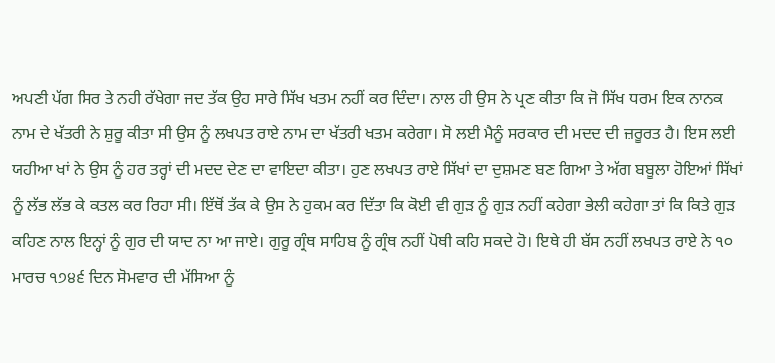ਅਪਣੀ ਪੱਗ ਸਿਰ ਤੇ ਨਹੀ ਰੱਖੇਗਾ ਜਦ ਤੱਕ ਉਹ ਸਾਰੇ ਸਿੱਖ ਖਤਮ ਨਹੀਂ ਕਰ ਦਿੰਦਾ। ਨਾਲ ਹੀ ਉਸ ਨੇ ਪ੍ਰਣ ਕੀਤਾ ਕਿ ਜੋ ਸਿੱਖ ਧਰਮ ਇਕ ਨਾਨਕ ਨਾਮ ਦੇ ਖੱਤਰੀ ਨੇ ਸ਼ੁਰੂ ਕੀਤਾ ਸੀ ਉਸ ਨੂੰ ਲਖਪਤ ਰਾਏ ਨਾਮ ਦਾ ਖੱਤਰੀ ਖਤਮ ਕਰੇਗਾ। ਸੋ ਲਈ ਮੈਨੂੰ ਸਰਕਾਰ ਦੀ ਮਦਦ ਦੀ ਜ਼ਰੂਰਤ ਹੈ। ਇਸ ਲਈ ਯਹੀਆ ਖਾਂ ਨੇ ਉਸ ਨੂੰ ਹਰ ਤਰ੍ਹਾਂ ਦੀ ਮਦਦ ਦੇਣ ਦਾ ਵਾਇਦਾ ਕੀਤਾ। ਹੁਣ ਲਖਪਤ ਰਾਏ ਸਿੱਖਾਂ ਦਾ ਦੁਸ਼ਮਣ ਬਣ ਗਿਆ ਤੇ ਅੱਗ ਬਬੂਲਾ ਹੋਇਆਂ ਸਿੱਖਾਂ ਨੂੰ ਲੱਭ ਲੱਭ ਕੇ ਕਤਲ ਕਰ ਰਿਹਾ ਸੀ। ਇੱਥੋਂ ਤੱਕ ਕੇ ਉਸ ਨੇ ਹੁਕਮ ਕਰ ਦਿੱਤਾ ਕਿ ਕੋਈ ਵੀ ਗੁੜ ਨੂੰ ਗੁੜ ਨਹੀਂ ਕਹੇਗਾ ਭੇਲੀ ਕਹੇਗਾ ਤਾਂ ਕਿ ਕਿਤੇ ਗੁੜ ਕਹਿਣ ਨਾਲ ਇਨ੍ਹਾਂ ਨੂੰ ਗੁਰ ਦੀ ਯਾਦ ਨਾ ਆ ਜਾਏ। ਗੁਰੂ ਗ੍ਰੰਥ ਸਾਹਿਬ ਨੂੰ ਗ੍ਰੰਥ ਨਹੀਂ ਪੋਥੀ ਕਹਿ ਸਕਦੇ ਹੋ। ਇਥੇ ਹੀ ਬੱਸ ਨਹੀਂ ਲਖਪਤ ਰਾਏ ਨੇ ੧੦ ਮਾਰਚ ੧੭੪੬ ਦਿਨ ਸੋਮਵਾਰ ਦੀ ਮੱਸਿਆ ਨੂੰ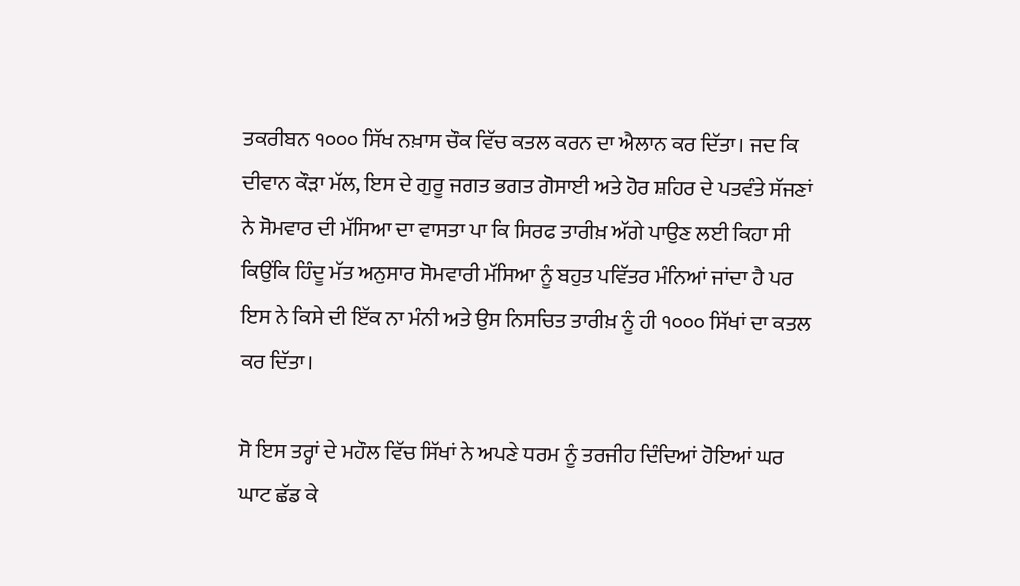ਤਕਰੀਬਨ ੧੦੦੦ ਸਿੱਖ ਨਖ਼ਾਸ ਚੌਕ ਵਿੱਚ ਕਤਲ ਕਰਨ ਦਾ ਐਲਾਨ ਕਰ ਦਿੱਤਾ। ਜਦ ਕਿ ਦੀਵਾਨ ਕੌੜਾ ਮੱਲ, ਇਸ ਦੇ ਗੁਰੂ ਜਗਤ ਭਗਤ ਗੋਸਾਈ ਅਤੇ ਹੋਰ ਸ਼ਹਿਰ ਦੇ ਪਤਵੰਤੇ ਸੱਜਣਾਂ ਨੇ ਸੋਮਵਾਰ ਦੀ ਮੱਸਿਆ ਦਾ ਵਾਸਤਾ ਪਾ ਕਿ ਸਿਰਫ ਤਾਰੀਖ਼ ਅੱਗੇ ਪਾਉਣ ਲਈ ਕਿਹਾ ਸੀ ਕਿਉਂਕਿ ਹਿੰਦੂ ਮੱਤ ਅਨੁਸਾਰ ਸੋਮਵਾਰੀ ਮੱਸਿਆ ਨੂੰ ਬਹੁਤ ਪਵਿੱਤਰ ਮੰਨਿਆਂ ਜਾਂਦਾ ਹੈ ਪਰ ਇਸ ਨੇ ਕਿਸੇ ਦੀ ਇੱਕ ਨਾ ਮੰਨੀ ਅਤੇ ਉਸ ਨਿਸਚਿਤ ਤਾਰੀਖ਼ ਨੂੰ ਹੀ ੧੦੦੦ ਸਿੱਖਾਂ ਦਾ ਕਤਲ ਕਰ ਦਿੱਤਾ।

ਸੋ ਇਸ ਤਰ੍ਹਾਂ ਦੇ ਮਹੌਲ ਵਿੱਚ ਸਿੱਖਾਂ ਨੇ ਅਪਣੇ ਧਰਮ ਨੂੰ ਤਰਜੀਹ ਦਿੰਦਿਆਂ ਹੋਇਆਂ ਘਰ ਘਾਟ ਛੱਡ ਕੇ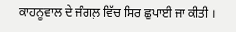ਕਾਹਨੂਵਾਲ ਦੇ ਜੰਗਲ਼ ਵਿੱਚ ਸਿਰ ਛੁਪਾਈ ਜਾ ਕੀਤੀ ।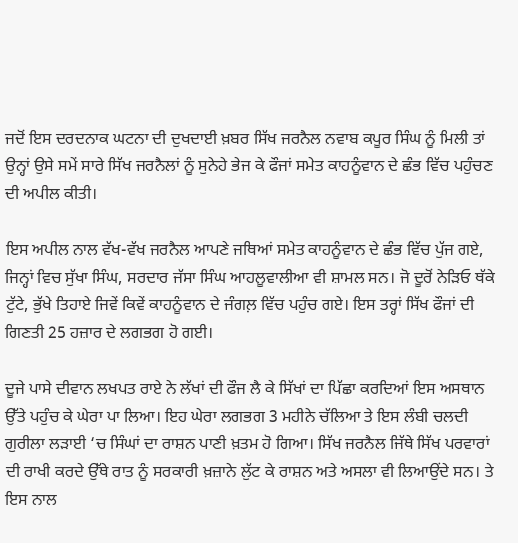ਜਦੋਂ ਇਸ ਦਰਦਨਾਕ ਘਟਨਾ ਦੀ ਦੁਖਦਾਈ ਖ਼ਬਰ ਸਿੱਖ ਜਰਨੈਲ ਨਵਾਬ ਕਪੂਰ ਸਿੰਘ ਨੂੰ ਮਿਲੀ ਤਾਂ ਉਨ੍ਹਾਂ ਉਸੇ ਸਮੇਂ ਸਾਰੇ ਸਿੱਖ ਜਰਨੈਲਾਂ ਨੂੰ ਸੁਨੇਹੇ ਭੇਜ ਕੇ ਫੌਜਾਂ ਸਮੇਤ ਕਾਹਨੂੰਵਾਨ ਦੇ ਛੰਭ ਵਿੱਚ ਪਹੁੰਚਣ ਦੀ ਅਪੀਲ ਕੀਤੀ।

ਇਸ ਅਪੀਲ ਨਾਲ ਵੱਖ-ਵੱਖ ਜਰਨੈਲ ਆਪਣੇ ਜਥਿਆਂ ਸਮੇਤ ਕਾਹਨੂੰਵਾਨ ਦੇ ਛੰਭ ਵਿੱਚ ਪੁੱਜ ਗਏ, ਜਿਨ੍ਹਾਂ ਵਿਚ ਸੁੱਖਾ ਸਿੰਘ, ਸਰਦਾਰ ਜੱਸਾ ਸਿੰਘ ਆਹਲੂਵਾਲੀਆ ਵੀ ਸ਼ਾਮਲ ਸਨ। ਜੋ ਦੂਰੋਂ ਨੇੜਿਓ ਥੱਕੇ ਟੁੱਟੇ, ਭੁੱਖੇ ਤਿਹਾਏ ਜਿਵੇਂ ਕਿਵੇਂ ਕਾਹਨੂੰਵਾਨ ਦੇ ਜੰਗਲ਼ ਵਿੱਚ ਪਹੁੰਚ ਗਏ। ਇਸ ਤਰ੍ਹਾਂ ਸਿੱਖ ਫੌਜਾਂ ਦੀ ਗਿਣਤੀ 25 ਹਜ਼ਾਰ ਦੇ ਲਗਭਗ ਹੋ ਗਈ।

ਦੂਜੇ ਪਾਸੇ ਦੀਵਾਨ ਲਖਪਤ ਰਾਏ ਨੇ ਲੱਖਾਂ ਦੀ ਫੌਜ ਲੈ ਕੇ ਸਿੱਖਾਂ ਦਾ ਪਿੱਛਾ ਕਰਦਿਆਂ ਇਸ ਅਸਥਾਨ ਉੱਤੇ ਪਹੁੰਚ ਕੇ ਘੇਰਾ ਪਾ ਲਿਆ। ਇਹ ਘੇਰਾ ਲਗਭਗ 3 ਮਹੀਨੇ ਚੱਲਿਆ ਤੇ ਇਸ ਲੰਬੀ ਚਲਦੀ ਗੁਰੀਲਾ ਲੜਾਈ ‘ਚ ਸਿੰਘਾਂ ਦਾ ਰਾਸ਼ਨ ਪਾਣੀ ਖ਼ਤਮ ਹੋ ਗਿਆ। ਸਿੱਖ ਜਰਨੈਲ ਜਿੱਥੇ ਸਿੱਖ ਪਰਵਾਰਾਂ ਦੀ ਰਾਖੀ ਕਰਦੇ ਉੱਥੇ ਰਾਤ ਨੂੰ ਸਰਕਾਰੀ ਖ਼ਜ਼ਾਨੇ ਲੁੱਟ ਕੇ ਰਾਸ਼ਨ ਅਤੇ ਅਸਲਾ ਵੀ ਲਿਆਉਂਦੇ ਸਨ। ਤੇ ਇਸ ਨਾਲ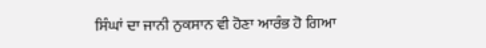ਸਿੰਘਾਂ ਦਾ ਜਾਨੀ ਨੁਕਸਾਨ ਵੀ ਹੋਣਾ ਆਰੰਭ ਹੋ ਗਿਆ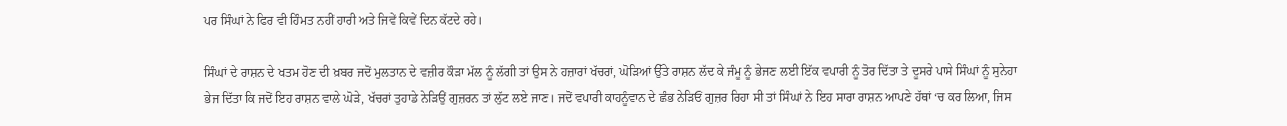ਪਰ ਸਿੰਘਾਂ ਨੇ ਫਿਰ ਵੀ ਹਿੰਮਤ ਨਹੀਂ ਹਾਰੀ ਅਤੇ ਜਿਵੇਂ ਕਿਵੇਂ ਦਿਨ ਕੱਟਦੇ ਰਹੇ।

ਸਿੰਘਾਂ ਦੇ ਰਾਸ਼ਨ ਦੇ ਖਤਮ ਹੋਣ ਦੀ ਖ਼ਬਰ ਜਦੋਂ ਮੁਲਤਾਨ ਦੇ ਵਜ਼ੀਰ ਕੌੜਾ ਮੱਲ ਨੂੰ ਲੱਗੀ ਤਾਂ ਉਸ ਨੇ ਹਜ਼ਾਰਾਂ ਖੱਚਰਾਂ, ਘੋੜਿਆਂ ਉੱਤੇ ਰਾਸ਼ਨ ਲੱਦ ਕੇ ਜੰਮੂ ਨੂੰ ਭੇਜਣ ਲਈ ਇੱਕ ਵਪਾਰੀ ਨੂੰ ਤੋਰ ਦਿੱਤਾ ਤੇ ਦੂਸਰੇ ਪਾਸੇ ਸਿੰਘਾਂ ਨੂੰ ਸੁਨੇਹਾ ਭੇਜ ਦਿੱਤਾ ਕਿ ਜਦੋਂ ਇਹ ਰਾਸ਼ਨ ਵਾਲੇ ਘੋੜੇ, ਖੱਚਰਾਂ ਤੁਹਾਡੇ ਨੇੜਿਉਂ ਗੁਜ਼ਰਨ ਤਾਂ ਲੁੱਟ ਲਏ ਜਾਣ। ਜਦੋਂ ਵਪਾਰੀ ਕਾਹਨੂੰਵਾਨ ਦੇ ਛੰਭ ਨੇੜਿਓਂ ਗੁਜ਼ਰ ਰਿਹਾ ਸੀ ਤਾਂ ਸਿੰਘਾਂ ਨੇ ਇਹ ਸਾਰਾ ਰਾਸ਼ਨ ਆਪਣੇ ਹੱਥਾਂ ‘ਚ ਕਰ ਲਿਆ, ਜਿਸ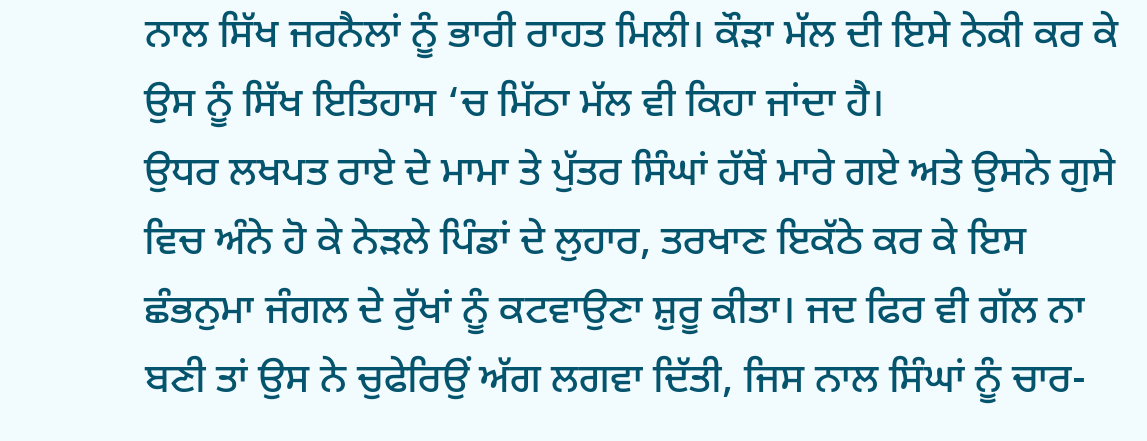ਨਾਲ ਸਿੱਖ ਜਰਨੈਲਾਂ ਨੂੰ ਭਾਰੀ ਰਾਹਤ ਮਿਲੀ। ਕੌੜਾ ਮੱਲ ਦੀ ਇਸੇ ਨੇਕੀ ਕਰ ਕੇ ਉਸ ਨੂੰ ਸਿੱਖ ਇਤਿਹਾਸ ‘ਚ ਮਿੱਠਾ ਮੱਲ ਵੀ ਕਿਹਾ ਜਾਂਦਾ ਹੈ।
ਉਧਰ ਲਖਪਤ ਰਾਏ ਦੇ ਮਾਮਾ ਤੇ ਪੁੱਤਰ ਸਿੰਘਾਂ ਹੱਥੋਂ ਮਾਰੇ ਗਏ ਅਤੇ ਉਸਨੇ ਗੁਸੇ ਵਿਚ ਅੰਨੇ ਹੋ ਕੇ ਨੇੜਲੇ ਪਿੰਡਾਂ ਦੇ ਲੁਹਾਰ, ਤਰਖਾਣ ਇਕੱਠੇ ਕਰ ਕੇ ਇਸ ਛੰਭਨੁਮਾ ਜੰਗਲ ਦੇ ਰੁੱਖਾਂ ਨੂੰ ਕਟਵਾਉਣਾ ਸ਼ੁਰੂ ਕੀਤਾ। ਜਦ ਫਿਰ ਵੀ ਗੱਲ ਨਾ ਬਣੀ ਤਾਂ ਉਸ ਨੇ ਚੁਫੇਰਿਉਂ ਅੱਗ ਲਗਵਾ ਦਿੱਤੀ, ਜਿਸ ਨਾਲ ਸਿੰਘਾਂ ਨੂੰ ਚਾਰ-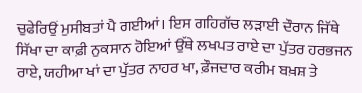ਚੁਫੇਰਿਉਂ ਮੁਸੀਬਤਾਂ ਪੈ ਗਈਆਂ। ਇਸ ਗਹਿਗੱਚ ਲੜਾਈ ਦੌਰਾਨ ਜਿੱਥੇ ਸਿੱਖਾ ਦਾ ਕਾਫ਼ੀ ਨੁਕਸਾਨ ਹੋਇਆਂ ਉੱਥੇ ਲਖਪਤ ਰਾਏ ਦਾ ਪੁੱਤਰ ਹਰਭਜਨ ਰਾਏ, ਯਹੀਆ ਖਾਂ ਦਾ ਪੁੱਤਰ ਨਾਹਰ ਖਾ, ਫ਼ੌਜਦਾਰ ਕਰੀਮ ਬਖ਼ਸ਼ ਤੇ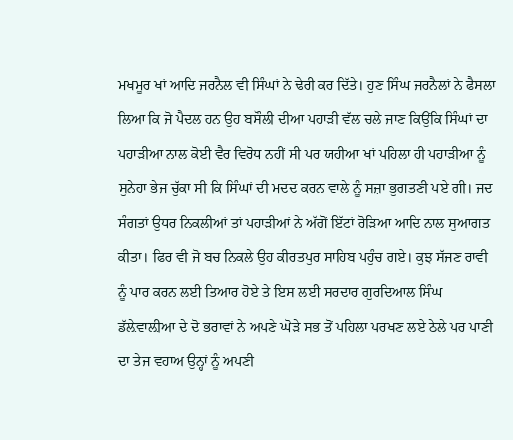ਮਖਮੂਰ ਖਾਂ ਆਦਿ ਜਰਨੈਲ ਵੀ ਸਿੰਘਾਂ ਨੇ ਢੇਰੀ ਕਰ ਦਿੱਤੇ। ਹੁਣ ਸਿੰਘ ਜਰਨੈਲਾਂ ਨੇ ਫੈਸਲਾ ਲਿਆ ਕਿ ਜੋ ਪੈਦਲ ਹਨ ਉਹ ਬਸੌਲੀ ਦੀਆ ਪਹਾੜੀ ਵੱਲ ਚਲੇ ਜਾਣ ਕਿਉਂਕਿ ਸਿੰਘਾਂ ਦਾ ਪਹਾੜੀਆ ਨਾਲ ਕੋਈ ਵੈਰ ਵਿਰੋਧ ਨਹੀਂ ਸੀ ਪਰ ਯਹੀਆ ਖਾਂ ਪਹਿਲਾ ਹੀ ਪਹਾੜੀਆ ਨੂੰ ਸੁਨੇਹਾ ਭੇਜ ਚੁੱਕਾ ਸੀ ਕਿ ਸਿੰਘਾਂ ਦੀ ਮਦਦ ਕਰਨ ਵਾਲੇ ਨੂੰ ਸਜ਼ਾ ਭੁਗਤਣੀ ਪਏ ਗੀ। ਜਦ ਸੰਗਤਾਂ ਉਧਰ ਨਿਕਲੀਆਂ ਤਾਂ ਪਹਾੜੀਆਂ ਨੇ ਅੱਗੋਂ ਇੱਟਾਂ ਰੋੜਿਆ ਆਦਿ ਨਾਲ ਸੁਆਗਤ ਕੀਤਾ। ਫਿਰ ਵੀ ਜੋ ਬਚ ਨਿਕਲੇ ਉਹ ਕੀਰਤਪੁਰ ਸਾਹਿਬ ਪਹੁੰਚ ਗਏ। ਕੁਝ ਸੱਜਣ ਰਾਵੀ ਨੂੰ ਪਾਰ ਕਰਨ ਲਈ ਤਿਆਰ ਹੋਏ ਤੇ ਇਸ ਲਈ ਸਰਦਾਰ ਗੁਰਦਿਆਲ ਸਿੰਘ ਡੱਲ਼ੇਵਾਲ਼ੀਆ ਦੇ ਦੋ ਭਰਾਵਾਂ ਨੇ ਅਪਣੇ ਘੋੜੇ ਸਭ ਤੋਂ ਪਹਿਲਾ ਪਰਖਣ ਲਏ ਠੇਲੇ ਪਰ ਪਾਣੀ ਦਾ ਤੇਜ ਵਹਾਅ ਉਨ੍ਹਾਂ ਨੂੰ ਅਪਣੀ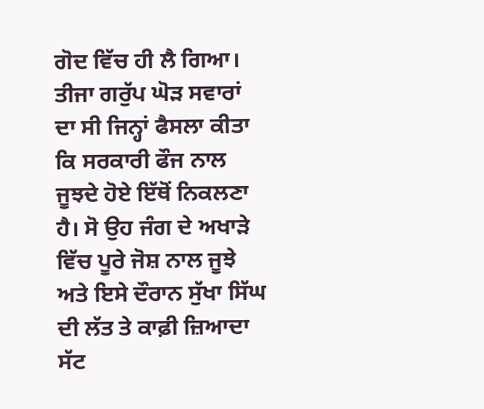ਗੋਦ ਵਿੱਚ ਹੀ ਲੈ ਗਿਆ। ਤੀਜਾ ਗਰੁੱਪ ਘੋੜ ਸਵਾਰਾਂ ਦਾ ਸੀ ਜਿਨ੍ਹਾਂ ਫੈਸਲਾ ਕੀਤਾ ਕਿ ਸਰਕਾਰੀ ਫੌਜ ਨਾਲ ਜੂਝਦੇ ਹੋਏ ਇੱਥੋਂ ਨਿਕਲਣਾ ਹੈ। ਸੋ ਉਹ ਜੰਗ ਦੇ ਅਖਾੜੇ ਵਿੱਚ ਪੂਰੇ ਜੋਸ਼ ਨਾਲ ਜੂਝੇ ਅਤੇ ਇਸੇ ਦੌਰਾਨ ਸੁੱਖਾ ਸਿੱਘ ਦੀ ਲੱਤ ਤੇ ਕਾਫ਼ੀ ਜ਼ਿਆਦਾ ਸੱਟ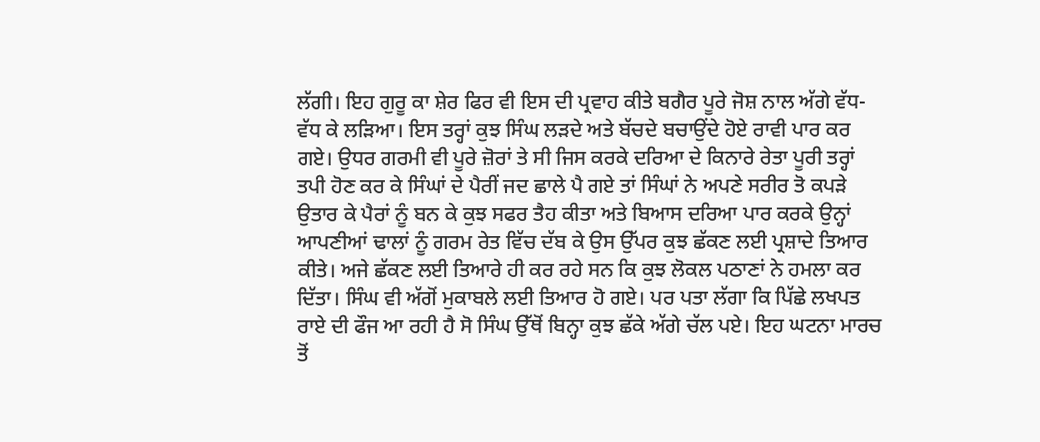ਲੱਗੀ। ਇਹ ਗੁਰੂ ਕਾ ਸ਼ੇਰ ਫਿਰ ਵੀ ਇਸ ਦੀ ਪ੍ਰਵਾਹ ਕੀਤੇ ਬਗੈਰ ਪੂਰੇ ਜੋਸ਼ ਨਾਲ ਅੱਗੇ ਵੱਧ-ਵੱਧ ਕੇ ਲੜਿਆ। ਇਸ ਤਰ੍ਹਾਂ ਕੁਝ ਸਿੰਘ ਲੜਦੇ ਅਤੇ ਬੱਚਦੇ ਬਚਾਉਂਦੇ ਹੋਏ ਰਾਵੀ ਪਾਰ ਕਰ ਗਏ। ਉਧਰ ਗਰਮੀ ਵੀ ਪੂਰੇ ਜ਼ੋਰਾਂ ਤੇ ਸੀ ਜਿਸ ਕਰਕੇ ਦਰਿਆ ਦੇ ਕਿਨਾਰੇ ਰੇਤਾ ਪੂਰੀ ਤਰ੍ਹਾਂ ਤਪੀ ਹੋਣ ਕਰ ਕੇ ਸਿੰਘਾਂ ਦੇ ਪੈਰੀਂ ਜਦ ਛਾਲੇ ਪੈ ਗਏ ਤਾਂ ਸਿੰਘਾਂ ਨੇ ਅਪਣੇ ਸਰੀਰ ਤੋ ਕਪੜੇ ਉਤਾਰ ਕੇ ਪੈਰਾਂ ਨੂੰ ਬਨ ਕੇ ਕੁਝ ਸਫਰ ਤੈਹ ਕੀਤਾ ਅਤੇ ਬਿਆਸ ਦਰਿਆ ਪਾਰ ਕਰਕੇ ਉਨ੍ਹਾਂ ਆਪਣੀਆਂ ਢਾਲਾਂ ਨੂੰ ਗਰਮ ਰੇਤ ਵਿੱਚ ਦੱਬ ਕੇ ਉਸ ਉੱਪਰ ਕੁਝ ਛੱਕਣ ਲਈ ਪ੍ਰਸ਼ਾਦੇ ਤਿਆਰ ਕੀਤੇ। ਅਜੇ ਛੱਕਣ ਲਈ ਤਿਆਰੇ ਹੀ ਕਰ ਰਹੇ ਸਨ ਕਿ ਕੁਝ ਲੋਕਲ ਪਠਾਣਾਂ ਨੇ ਹਮਲਾ ਕਰ ਦਿੱਤਾ। ਸਿੰਘ ਵੀ ਅੱਗੋਂ ਮੁਕਾਬਲੇ ਲਈ ਤਿਆਰ ਹੋ ਗਏ। ਪਰ ਪਤਾ ਲੱਗਾ ਕਿ ਪਿੱਛੇ ਲਖਪਤ ਰਾਏ ਦੀ ਫੌਜ ਆ ਰਹੀ ਹੈ ਸੋ ਸਿੰਘ ਉੱਥੋਂ ਬਿਨ੍ਹਾ ਕੁਝ ਛੱਕੇ ਅੱਗੇ ਚੱਲ ਪਏ। ਇਹ ਘਟਨਾ ਮਾਰਚ ਤੋਂ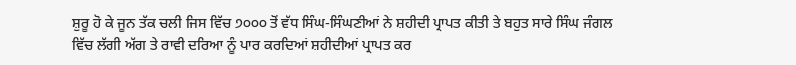ਸ਼ੁਰੂ ਹੋ ਕੇ ਜੂਨ ਤੱਕ ਚਲੀ ਜਿਸ ਵਿੱਚ ੭੦੦੦ ਤੋਂ ਵੱਧ ਸਿੰਘ-ਸਿੰਘਣੀਆਂ ਨੇ ਸ਼ਹੀਦੀ ਪ੍ਰਾਪਤ ਕੀਤੀ ਤੇ ਬਹੁਤ ਸਾਰੇ ਸਿੰਘ ਜੰਗਲ ਵਿੱਚ ਲੱਗੀ ਅੱਗ ਤੇ ਰਾਵੀ ਦਰਿਆ ਨੂੰ ਪਾਰ ਕਰਦਿਆਂ ਸ਼ਹੀਦੀਆਂ ਪ੍ਰਾਪਤ ਕਰ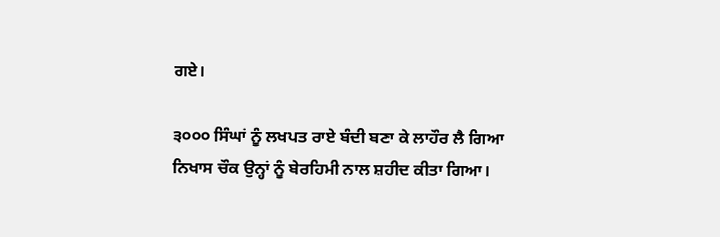ਗਏ।

੩੦੦੦ ਸਿੰਘਾਂ ਨੂੰ ਲਖਪਤ ਰਾਏ ਬੰਦੀ ਬਣਾ ਕੇ ਲਾਹੌਰ ਲੈ ਗਿਆ ਨਿਖਾਸ ਚੌਕ ਉਨ੍ਹਾਂ ਨੂੰ ਬੇਰਹਿਮੀ ਨਾਲ ਸ਼ਹੀਦ ਕੀਤਾ ਗਿਆ।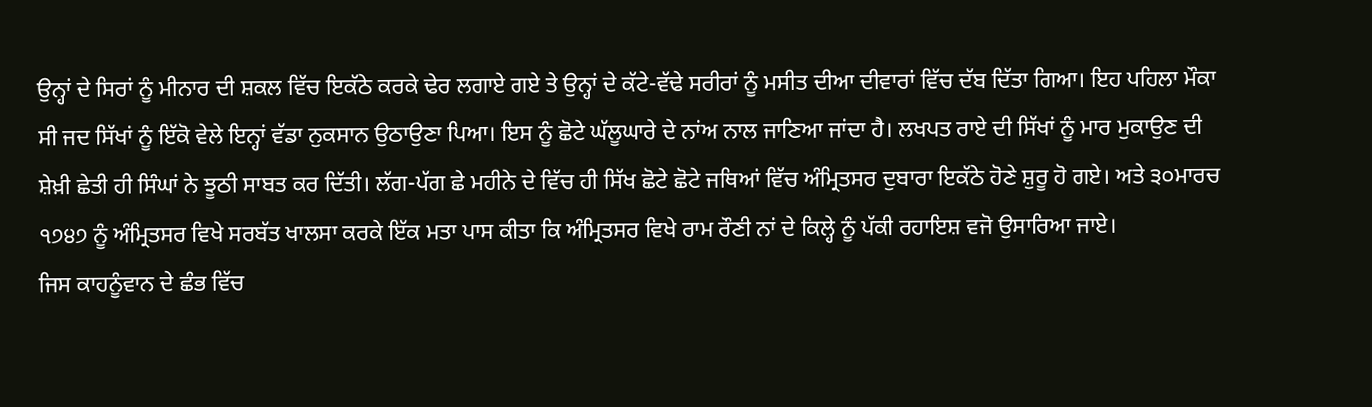ਉਨ੍ਹਾਂ ਦੇ ਸਿਰਾਂ ਨੂੰ ਮੀਨਾਰ ਦੀ ਸ਼ਕਲ ਵਿੱਚ ਇਕੱਠੇ ਕਰਕੇ ਢੇਰ ਲਗਾਏ ਗਏ ਤੇ ਉਨ੍ਹਾਂ ਦੇ ਕੱਟੇ-ਵੱਢੇ ਸਰੀਰਾਂ ਨੂੰ ਮਸੀਤ ਦੀਆ ਦੀਵਾਰਾਂ ਵਿੱਚ ਦੱਬ ਦਿੱਤਾ ਗਿਆ। ਇਹ ਪਹਿਲਾ ਮੌਕਾ ਸੀ ਜਦ ਸਿੱਖਾਂ ਨੂੰ ਇੱਕੋ ਵੇਲੇ ਇਨ੍ਹਾਂ ਵੱਡਾ ਨੁਕਸਾਨ ਉਠਾਉਣਾ ਪਿਆ। ਇਸ ਨੂੰ ਛੋਟੇ ਘੱਲੂਘਾਰੇ ਦੇ ਨਾਂਅ ਨਾਲ ਜਾਣਿਆ ਜਾਂਦਾ ਹੈ। ਲਖਪਤ ਰਾਏ ਦੀ ਸਿੱਖਾਂ ਨੂੰ ਮਾਰ ਮੁਕਾਉਣ ਦੀ ਸ਼ੇਖ਼ੀ ਛੇਤੀ ਹੀ ਸਿੰਘਾਂ ਨੇ ਝੂਠੀ ਸਾਬਤ ਕਰ ਦਿੱਤੀ। ਲੱਗ-ਪੱਗ ਛੇ ਮਹੀਨੇ ਦੇ ਵਿੱਚ ਹੀ ਸਿੱਖ ਛੋਟੇ ਛੋਟੇ ਜਥਿਆਂ ਵਿੱਚ ਅੰਮ੍ਰਿਤਸਰ ਦੁਬਾਰਾ ਇਕੱਠੇ ਹੋਣੇ ਸ਼ੁਰੂ ਹੋ ਗਏ। ਅਤੇ ੩੦ਮਾਰਚ ੧੭੪੭ ਨੂੰ ਅੰਮ੍ਰਿਤਸਰ ਵਿਖੇ ਸਰਬੱਤ ਖਾਲਸਾ ਕਰਕੇ ਇੱਕ ਮਤਾ ਪਾਸ ਕੀਤਾ ਕਿ ਅੰਮ੍ਰਿਤਸਰ ਵਿਖੇ ਰਾਮ ਰੌਣੀ ਨਾਂ ਦੇ ਕਿਲ੍ਹੇ ਨੂੰ ਪੱਕੀ ਰਹਾਇਸ਼ ਵਜੋ ਉਸਾਰਿਆ ਜਾਏ।
ਜਿਸ ਕਾਹਨੂੰਵਾਨ ਦੇ ਛੰਭ ਵਿੱਚ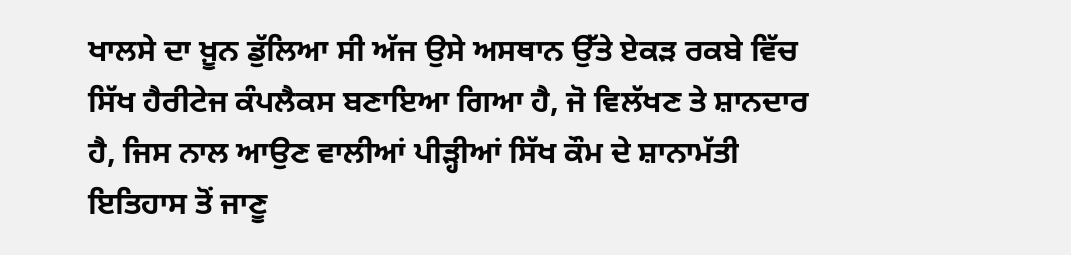ਖਾਲਸੇ ਦਾ ਖ਼ੂਨ ਡੁੱਲਿਆ ਸੀ ਅੱਜ ਉਸੇ ਅਸਥਾਨ ਉੱਤੇ ਏਕੜ ਰਕਬੇ ਵਿੱਚ ਸਿੱਖ ਹੈਰੀਟੇਜ ਕੰਪਲੈਕਸ ਬਣਾਇਆ ਗਿਆ ਹੈ, ਜੋ ਵਿਲੱਖਣ ਤੇ ਸ਼ਾਨਦਾਰ ਹੈ, ਜਿਸ ਨਾਲ ਆਉਣ ਵਾਲੀਆਂ ਪੀੜ੍ਹੀਆਂ ਸਿੱਖ ਕੌਮ ਦੇ ਸ਼ਾਨਾਮੱਤੀ ਇਤਿਹਾਸ ਤੋਂ ਜਾਣੂ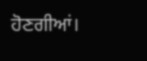ਹੋਣਗੀਆਂ।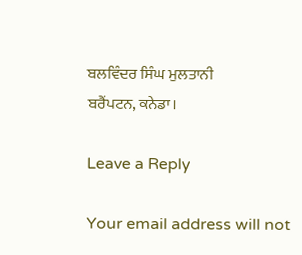ਬਲਵਿੰਦਰ ਸਿੰਘ ਮੁਲਤਾਨੀ
ਬਰੈਂਪਟਨ, ਕਨੇਡਾ।

Leave a Reply

Your email address will not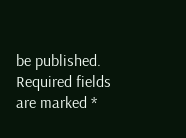be published. Required fields are marked *